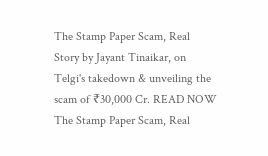The Stamp Paper Scam, Real Story by Jayant Tinaikar, on Telgi's takedown & unveiling the scam of ₹30,000 Cr. READ NOW
The Stamp Paper Scam, Real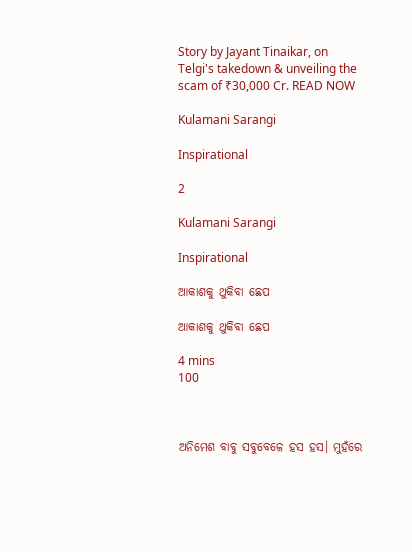Story by Jayant Tinaikar, on Telgi's takedown & unveiling the scam of ₹30,000 Cr. READ NOW

Kulamani Sarangi

Inspirational

2

Kulamani Sarangi

Inspirational

ଆକାଶକୁ ଥୁକିବା ଛେପ

ଆକାଶକୁ ଥୁକିବା ଛେପ

4 mins
100



ଅନିମେଶ ବାବୁ ସବୁବେଳେ ହସ ହସ। ମୁହଁରେ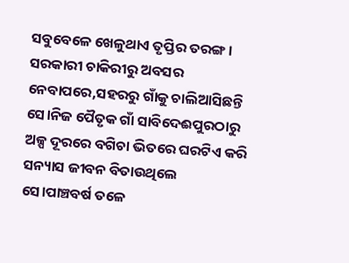ସବୁବେଳେ ଖେଳୁଥାଏ ତୃପ୍ତିର ତରଙ୍ଗ। ସରକାରୀ ଚାକିରୀରୁ ଅବସର ନେବାପରେ,ସହରରୁ ଗାଁକୁ ଚାଲିଆସିଛନ୍ତି ସେ।ନିଜ ପୈତୃକ ଗାଁ ସାବିଦେଈପୁରଠାରୁ ଅଳ୍ପ ଦୂରରେ ବଗିଚା ଭିତରେ ଘରଟିଏ କରି ସନ୍ୟାସ ଜୀବନ ବିତାଉଥିଲେ ସେ।ପାଞ୍ଚବର୍ଷ ତଳେ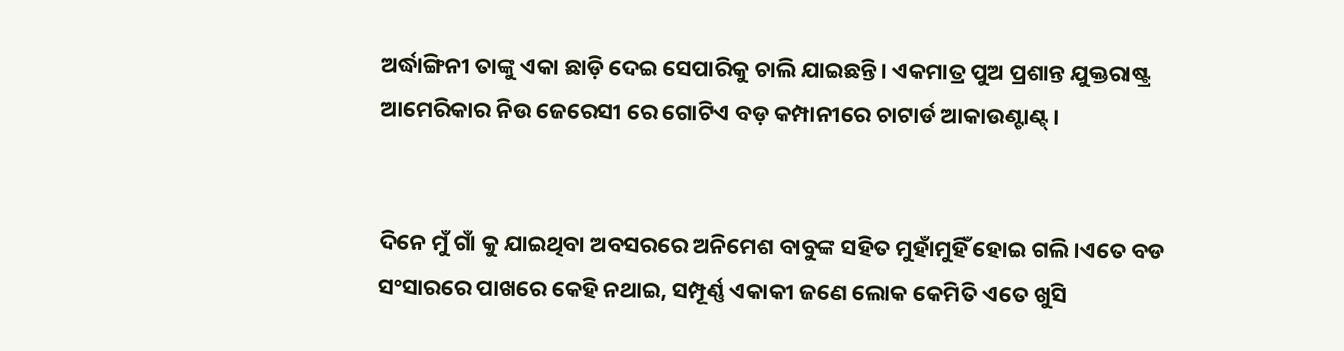ଅର୍ଦ୍ଧାଙ୍ଗିନୀ ତାଙ୍କୁ ଏକା ଛାଡ଼ି ଦେଇ ସେପାରିକୁ ଚାଲି ଯାଇଛନ୍ତି। ଏକମାତ୍ର ପୁଅ ପ୍ରଶାନ୍ତ ଯୁକ୍ତରାଷ୍ଟ୍ର ଆମେରିକାର ନିଉ ଜେରେସୀ ରେ ଗୋଟିଏ ବଡ଼ କମ୍ପାନୀରେ ଚାଟାର୍ଡ ଆକାଉଣ୍ଟାଣ୍ଟ୍।


ଦିନେ ମୁଁ ଗାଁ କୁ ଯାଇଥିବା ଅବସରରେ ଅନିମେଶ ବାବୁଙ୍କ ସହିତ ମୁହାଁମୁହିଁ ହୋଇ ଗଲି।ଏତେ ବଡ ସଂସାରରେ ପାଖରେ କେହି ନଥାଇ, ସମ୍ପୂର୍ଣ୍ଣ ଏକାକୀ ଜଣେ ଲୋକ କେମିତି ଏତେ ଖୁସି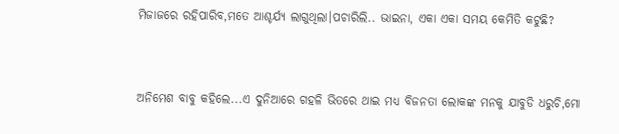ମିଜାଜରେ ରହିପାରିବ,ମତେ ଆଶ୍ଚର୍ଯ୍ୟ ଲାଗୁଥିଲା।ପଚାରିଲି.. ଭାଇନା, ଏକା ଏକା ସମୟ କେମିତି କଟୁଛି?


ଅନିମେଶ ବାବୁ କହିଲେ...ଏ ଦୁନିଆରେ ଗହଳି ଭିତରେ ଥାଇ ମଧ୍ୟ ବିଜନତା ଲୋକଙ୍କ ମନକୁ ଯାବୁଡି ଧରୁଚି,ମୋ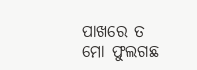ପାଖରେ ତ ମୋ ଫୁଲଗଛ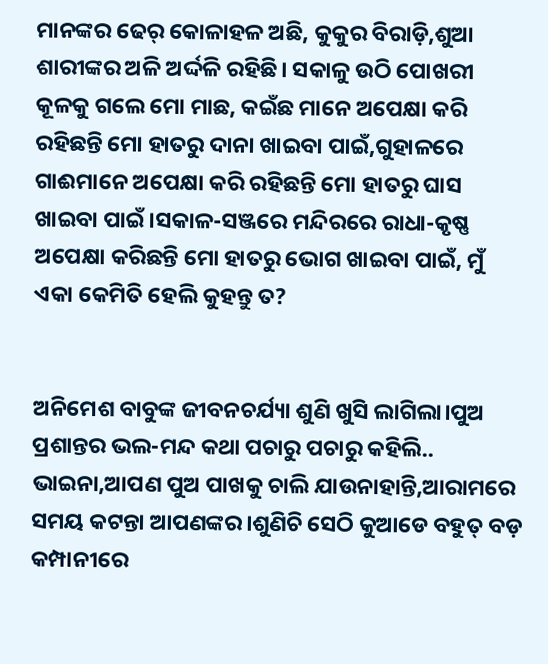ମାନଙ୍କର ଢେର୍ କୋଳାହଳ ଅଛି, କୁକୁର ବିରାଡ଼ି,ଶୁଆ ଶାରୀଙ୍କର ଅଳି ଅର୍ଦ୍ଦଳି ରହିଛି। ସକାଳୁ ଉଠି ପୋଖରୀ କୂଳକୁ ଗଲେ ମୋ ମାଛ, କଇଁଛ ମାନେ ଅପେକ୍ଷା କରି ରହିଛନ୍ତି ମୋ ହାତରୁ ଦାନା ଖାଇବା ପାଇଁ,ଗୁହାଳରେ ଗାଈମାନେ ଅପେକ୍ଷା କରି ରହିଛନ୍ତି ମୋ ହାତରୁ ଘାସ ଖାଇବା ପାଇଁ।ସକାଳ-ସଞ୍ଜରେ ମନ୍ଦିରରେ ରାଧା-କୃଷ୍ଣ ଅପେକ୍ଷା କରିଛନ୍ତି ମୋ ହାତରୁ ଭୋଗ ଖାଇବା ପାଇଁ, ମୁଁ ଏକା କେମିତି ହେଲି କୁହନ୍ତୁ ତ?


ଅନିମେଶ ବାବୁଙ୍କ ଜୀବନଚର୍ଯ୍ୟା ଶୁଣି ଖୁସି ଲାଗିଲା।ପୁଅ ପ୍ରଶାନ୍ତର ଭଲ-ମନ୍ଦ କଥା ପଚାରୁ ପଚାରୁ କହିଲି.. ଭାଇନା,ଆପଣ ପୁଅ ପାଖକୁ ଚାଲି ଯାଉନାହାନ୍ତି,ଆରାମରେ ସମୟ କଟନ୍ତା ଆପଣଙ୍କର।ଶୁଣିଚି ସେଠି କୁଆଡେ ବହୁତ୍ ବଡ଼ କମ୍ପାନୀରେ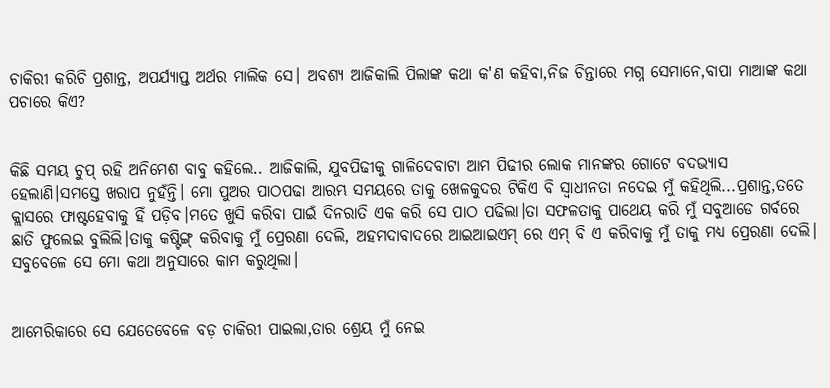ଚାକିରୀ କରିଚି ପ୍ରଶାନ୍ତ, ଅପର୍ଯ୍ୟାପ୍ତ ଅର୍ଥର ମାଲିକ ସେ। ଅବଶ୍ୟ ଆଜିକାଲି ପିଲାଙ୍କ କଥା କ'ଣ କହିବା,ନିଜ ଚିନ୍ତାରେ ମଗ୍ନ ସେମାନେ,ବାପା ମାଆଙ୍କ କଥା ପଚାରେ କିଏ?


କିଛି ସମୟ ଚୁପ୍ ରହି ଅନିମେଶ ବାବୁ କହିଲେ.. ଆଜିକାଲି, ଯୁବପିଢୀକୁ ଗାଳିଦେବାଟା ଆମ ପିଢୀର ଲୋକ ମାନଙ୍କର ଗୋଟେ ବଦଭ୍ୟାସ ହେଲାଣି।ସମସ୍ତେ ଖରାପ ନୁହଁନ୍ତି। ମୋ ପୁଅର ପାଠପଢା ଆରମ୍ଭ ସମୟରେ ତାକୁ ଖେଳକୁଦର ଟିକିଏ ବି ସ୍ବାଧୀନତା ନଦେଇ ମୁଁ କହିଥିଲି...ପ୍ରଶାନ୍ତ,ତତେ କ୍ଲାସରେ ଫାଷ୍ଟହେବାକୁ ହିଁ ପଡ଼ିବ।ମତେ ଖୁସି କରିବା ପାଇଁ ଦିନରାତି ଏକ କରି ସେ ପାଠ ପଢିଲା।ତା ସଫଳତାକୁ ପାଥେୟ କରି ମୁଁ ସବୁଆଡେ ଗର୍ବରେ ଛାତି ଫୁଲେଇ ବୁଲିଲି।ତାକୁ କଷ୍ଟିଙ୍ଗ୍ କରିବାକୁ ମୁଁ ପ୍ରେରଣା ଦେଲି, ଅହମଦାବାଦରେ‌ ଆଇଆଇଏମ୍ ରେ ଏମ୍ ବି ଏ କରିବାକୁ ମୁଁ ତାକୁ ମଧ୍ୟ ପ୍ରେରଣା ଦେଲି। ସବୁବେଳେ ସେ ମୋ କଥା ଅନୁସାରେ କାମ କରୁଥିଲା।


ଆମେରିକାରେ ସେ ଯେତେବେଳେ ବଡ଼ ଚାକିରୀ ପାଇଲା,ତାର ଶ୍ରେୟ ମୁଁ ନେଇ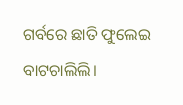ଗର୍ବରେ ଛାତି ଫୁଲେଇ ବାଟଚାଲିଲି।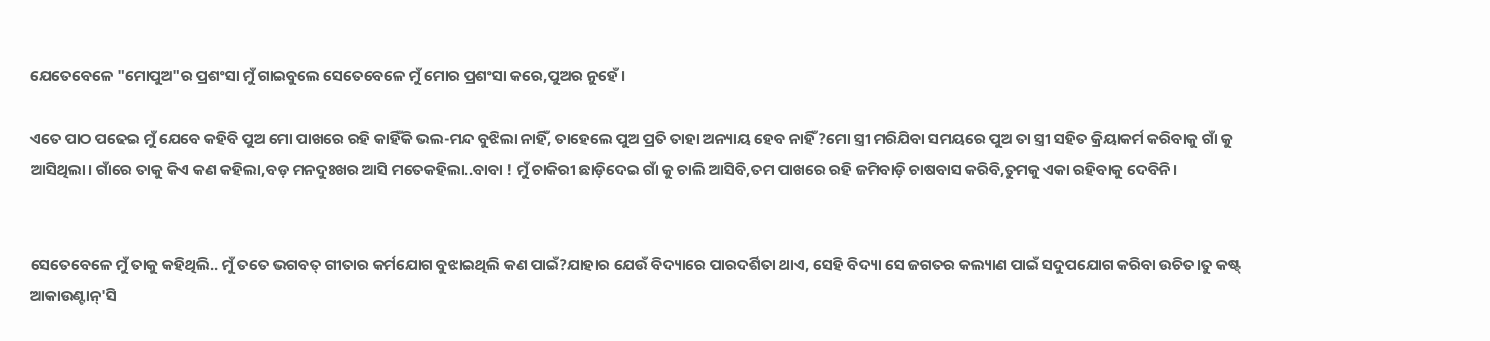ଯେତେବେଳେ "ମୋପୁଅ"ର ପ୍ରଶଂସା ମୁଁ ଗାଇବୁଲେ ସେତେବେଳେ ମୁଁ ମୋର ପ୍ରଶଂସା କରେ,ପୁଅର ନୁହେଁ।

ଏତେ ପାଠ ପଢେଇ ମୁଁ ଯେବେ କହିବି ପୁଅ ମୋ ପାଖରେ ରହି କାହିଁକି ଭଲ-ମନ୍ଦ ବୁଝିଲା ନାହିଁ, ତାହେଲେ ପୁଅ ପ୍ରତି ତାହା ଅନ୍ୟାୟ ହେବ ନାହିଁ?ମୋ ସ୍ତ୍ରୀ ମରିଯିବା ସମୟରେ ପୁଅ ତା ସ୍ତ୍ରୀ ସହିତ କ୍ରିୟାକର୍ମ କରିବାକୁ ଗାଁ କୁ ଆସିଥିଲା। ଗାଁରେ ତାକୁ କିଏ କଣ କହିଲା,ବଡ଼ ମନଦୁଃଖର ଆସି ମତେକହିଲା..ବାବା ! ମୁଁ ଚାକିରୀ ଛାଡ଼ିଦେଇ ଗାଁ କୁ ଚାଲି ଆସିବି,ତମ ପାଖରେ ରହି ଜମିବାଡ଼ି ଚାଷବାସ କରିବି,ତୁମକୁ ଏକା ରହିବାକୁ ଦେବିନି।


ସେତେବେଳେ ମୁଁ ତାକୁ କହିଥିଲି.. ମୁଁ ତତେ ଭଗବତ୍ ଗୀତାର କର୍ମଯୋଗ ବୁଝାଇଥିଲି କଣ ପାଇଁ?ଯାହାର ଯେଉଁ ବିଦ୍ୟାରେ ପାରଦର୍ଶିତା ଥାଏ, ସେହି ବିଦ୍ୟା ସେ ଜଗତର କଲ୍ୟାଣ ପାଇଁ ସଦୁପଯୋଗ କରିବା ଉଚିତ।ତୁ କଷ୍ଟ୍ ଆକାଉଣ୍ଟାନ୍'ସି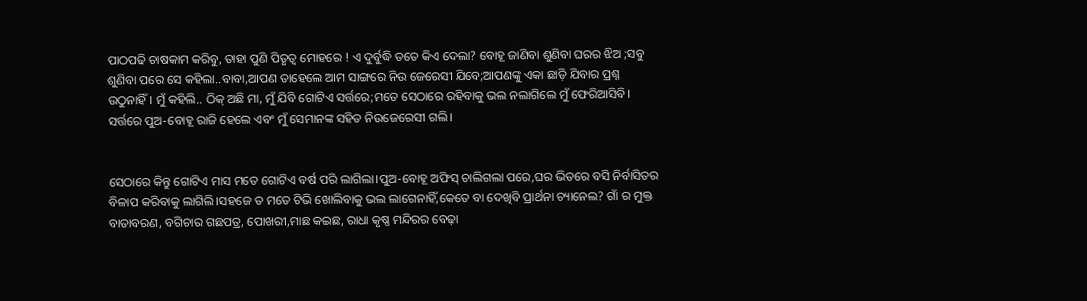ପାଠପଢି ଚାଷକାମ କରିବୁ, ତାହା ପୁଣି ପିତୃତ୍ବ ମୋହରେ ! ଏ ଦୁର୍ବୁଦ୍ଧି ତତେ କିଏ ଦେଲା? ବୋହୂ ଜାଣିବା ଶୁଣିବା ଘରର ଝିଅ ;ସବୁ ଶୁଣିବା ପରେ ସେ କହିଲା..ବାବା,ଆପଣ ତାହେଲେ ଆମ ସାଙ୍ଗରେ ନିଉ ଜେରେସୀ ଯିବେ;ଆପଣଙ୍କୁ ଏକା ଛାଡ଼ି ଯିବାର ପ୍ରଶ୍ନ ଉଠୁନାହିଁ। ମୁଁ କହିଲି.. ଠିକ୍ ଅଛି ମା, ମୁଁ ଯିବି ଗୋଟିଏ ସର୍ତ୍ତରେ;ମତେ ସେଠାରେ ରହିବାକୁ ଭଲ ନଲାଗିଲେ ମୁଁ ଫେରିଆସିବି। ସର୍ତ୍ତରେ ପୁଅ-ବୋହୂ ରାଜି ହେଲେ ଏବଂ ମୁଁ ସେମାନଙ୍କ ସହିତ ନିଉଜେରେସୀ ଗଲି।


ସେଠାରେ କିନ୍ତୁ ଗୋଟିଏ ମାସ ମତେ ଗୋଟିଏ ବର୍ଷ ପରି ଲାଗିଲା।ପୁଅ-ବୋହୂ ଅଫିସ୍ ଚାଲିଗଲା ପରେ,ଘର ଭିତରେ ବସି ନିର୍ବାସିତର ବିଳାପ କରିବାକୁ ଲାଗିଲି।ସହଜେ ତ ମତେ ଟିଭି ଖୋଲିବାକୁ ଭଲ ଲାଗେନାହିଁ,କେତେ ବା ଦେଖିବି ପ୍ରାର୍ଥନା ଚ୍ୟାନେଲ? ଗାଁ ର ମୁକ୍ତ ବାତାବରଣ, ବଗିଚାର ଗଛପତ୍ର, ପୋଖରୀ,ମାଛ କଇଛ, ରାଧା କୃଷ୍ଣ ମନ୍ଦିରର ବେଢ଼ା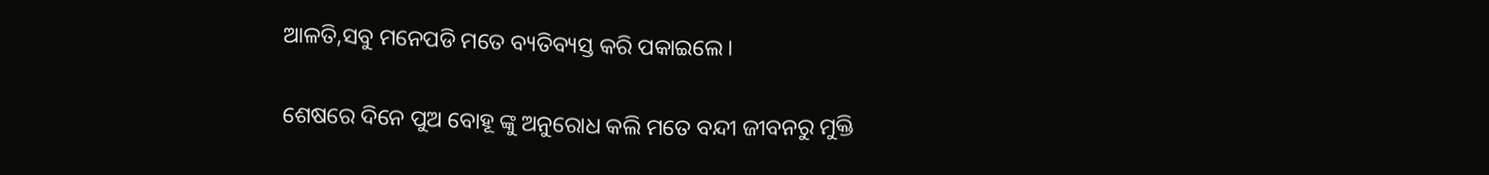ଆଳତି,ସବୁ ମନେପଡି ମତେ ବ୍ୟତିବ୍ୟସ୍ତ କରି ପକାଇଲେ।

ଶେଷରେ ଦିନେ ପୁଅ ବୋହୂ ଙ୍କୁ ଅନୁରୋଧ କଲି ମତେ ବନ୍ଦୀ ଜୀବନରୁ ମୁକ୍ତି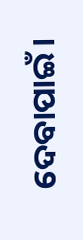ଦେବାପାଇଁ।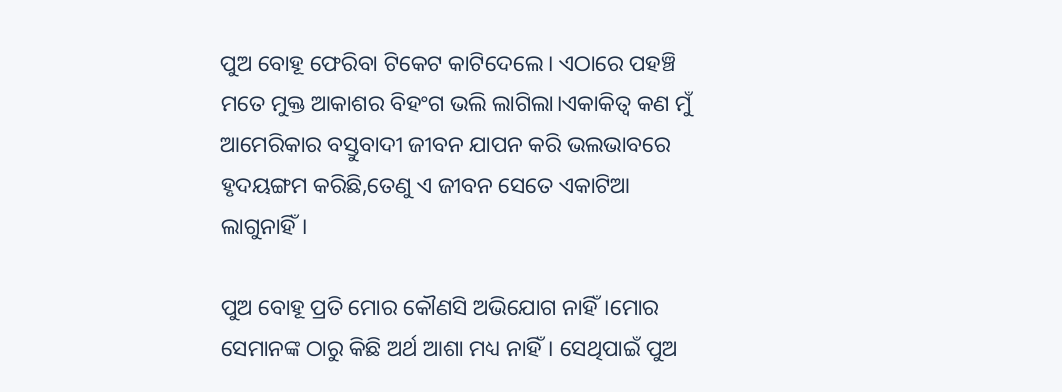ପୁଅ ବୋହୂ ଫେରିବା ଟିକେଟ କାଟିଦେଲେ। ଏଠାରେ ପହଞ୍ଚି ମତେ ମୁକ୍ତ ଆକାଶର ବିହଂଗ ଭଲି ଲାଗିଲା।ଏକାକିତ୍ବ କଣ ମୁଁ ଆମେରିକାର ବସ୍ତୁବାଦୀ ଜୀବନ ଯାପନ କରି ଭଲଭାବରେ ହୃଦୟଙ୍ଗମ କରିଛି,ତେଣୁ ଏ ଜୀବନ ସେତେ ଏକାଟିଆ ଲାଗୁନାହିଁ।

ପୁଅ ବୋହୂ ପ୍ରତି ମୋର କୌଣସି ଅଭିଯୋଗ ନାହିଁ।ମୋର ସେମାନଙ୍କ ଠାରୁ କିଛି ଅର୍ଥ ଆଶା ମଧ୍ୟ ନାହିଁ। ସେଥିପାଇଁ ପୁଅ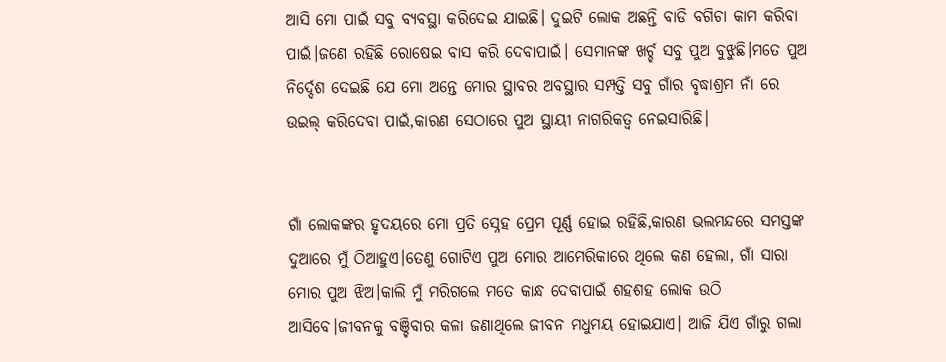ଆସି ମୋ ପାଇଁ ସବୁ ବ୍ୟବସ୍ଥା କରିଦେଇ ଯାଇଛି। ଦୁଇଟି ଲୋକ ଅଛନ୍ତି ବାଡି ବଗିଚା କାମ କରିବା ପାଇଁ।ଜଣେ ରହିଛି ରୋଷେଇ ବାସ କରି ଦେବାପାଇଁ। ସେମାନଙ୍କ ଖର୍ଚ୍ଚ ସବୁ ପୁଅ ବୁଝୁଛି।ମତେ ପୁଅ ନିର୍ଦ୍ଦେଶ ଦେଇଛି ଯେ ମୋ ଅନ୍ତେ ମୋର ସ୍ଥାବର ଅବସ୍ଥାର ସମ୍ପତ୍ତି ସବୁ ଗାଁର ବୃଦ୍ଧାଶ୍ରମ ନାଁ ରେ ଉଇଲ୍ କରିଦେବା ପାଇଁ,କାରଣ ସେଠାରେ ପୁଅ ସ୍ଥାୟୀ ନାଗରିକତ୍ବ ନେଇସାରିଛି।


ଗାଁ ଲୋକଙ୍କର ହୃଦୟରେ ମୋ ପ୍ରତି ସ୍ନେହ ପ୍ରେମ ପୂର୍ଣ୍ଣ ହୋଇ ରହିଛି,କାରଣ ଭଲମନ୍ଦରେ ସମସ୍ତଙ୍କ ଦୁଆରେ ମୁଁ ଠିଆହୁଏ।ତେଣୁ ଗୋଟିଏ ପୁଅ ମୋର ଆମେରିକାରେ ଥିଲେ କଣ ହେଲା, ଗାଁ ସାରା ମୋର ପୁଅ ଝିଅ।କାଲି ମୁଁ ମରିଗଲେ ମତେ କାନ୍ଧ ଦେବାପାଇଁ ଶହଶହ ଲୋକ ଉଠି ଆସିବେ।ଜୀବନକୁ ବଞ୍ଚିବାର କଳା ଜଣାଥିଲେ ଜୀବନ ମଧୁମୟ ହୋଇଯାଏ। ଆଜି ଯିଏ ଗାଁରୁ ଗଲା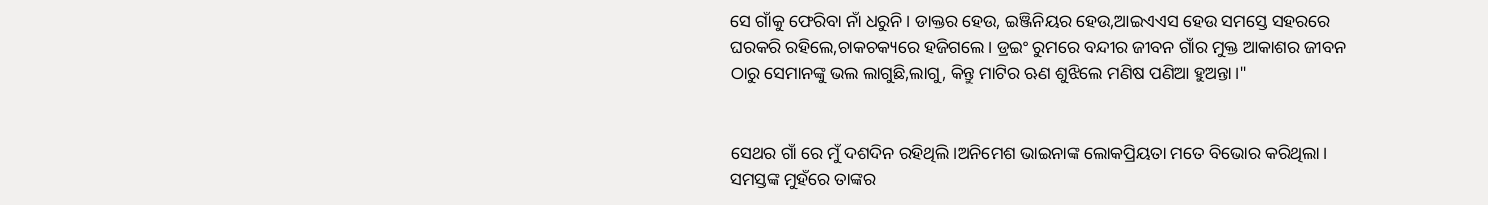ସେ ଗାଁକୁ ଫେରିବା ନାଁ ଧରୁନି। ଡାକ୍ତର ହେଉ, ଇଞ୍ଜିନିୟର ହେଉ,ଆଇଏଏସ ହେଉ ସମସ୍ତେ ସହରରେ ଘରକରି ରହିଲେ,ଚାକଚକ୍ୟରେ ହଜିଗଲେ। ଡ୍ରଇଂ ରୁମରେ ବନ୍ଦୀର ଜୀବନ ଗାଁର ମୁକ୍ତ ଆକାଶର ଜୀବନ ଠାରୁ ସେମାନଙ୍କୁ ଭଲ ଲାଗୁଛି,ଲାଗୁ, କିନ୍ତୁ ମାଟିର ଋଣ ଶୁଝିଲେ ମଣିଷ ପଣିଆ ହୁଅନ୍ତା।"


ସେଥର ଗାଁ ରେ ମୁଁ ଦଶଦିନ ରହିଥିଲି।ଅନିମେଶ ଭାଇନାଙ୍କ ଲୋକପ୍ରିୟତା ମତେ ବିଭୋର କରିଥିଲା। ସମସ୍ତଙ୍କ ମୁହଁରେ ତାଙ୍କର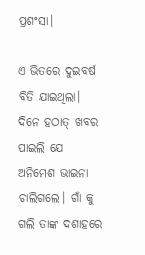ପ୍ରଶଂସା।

ଏ ଭିତରେ ଦୁଇବର୍ଷ ବିତି ଯାଇଥିଲା। ଦିନେ ହଠାତ୍ ଖବର ପାଇଲି ଯେ ଅନିମେଶ ଭାଇନା ଚାଲିଗଲେ। ଗାଁ କୁ ଗଲି ତାଙ୍କ ଦଶାହରେ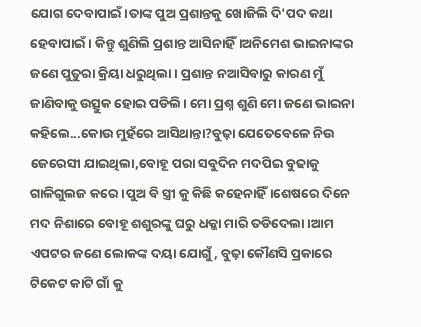ଯୋଗ ଦେବାପାଇଁ।ତାଙ୍କ ପୁଅ ପ୍ରଶାନ୍ତକୁ ଖୋଜିଲି ଦି'ପଦ କଥା ହେବାପାଇଁ। କିନ୍ତୁ ଶୁଣିଲି ପ୍ରଶାନ୍ତ ଆସିନାହିଁ।ଅନିମେଶ ଭାଇନାଙ୍କର ଜଣେ ପୁତୁରା କ୍ରିୟା ଧରୁଥିଲା। ପ୍ରଶାନ୍ତ ନଆସିବାରୁ କାରଣ ମୁଁ ଜାଣିବାକୁ ଉତ୍ସୁକ ହୋଇ ପଡିଲି। ମୋ ପ୍ରଶ୍ନ ଶୁଣି ମୋ ଜଣେ ଭାଇନା କହିଲେ...କୋଉ ମୁହଁରେ ଆସିଥାନ୍ତା?ବୁଢ଼ା ଯେତେବେଳେ ନିଉ ଜେରେସୀ ଯାଇଥିଲା,ବୋହୂ ପରା ସବୁଦିନ ମଦପିଇ ବୁଢାକୁ ଗାଳିଗୁଲଜ କରେ।ପୁଅ ବି ସ୍ତ୍ରୀ କୁ କିଛି କହେନାହିଁ।ଶେଷରେ ଦିନେ ମଦ ନିଶାରେ ବୋହୂ ଶଶୁରଙ୍କୁ ଘରୁ ଧକ୍କା ମାରି ତଡିଦେଲା।ଆମ ଏପଟର ଜଣେ ଲୋକଙ୍କ ଦୟା ଯୋଗୁଁ, ବୁଢ଼ା କୌଣସି ପ୍ରକାରେ ଟିକେଟ କାଟି ଗାଁ କୁ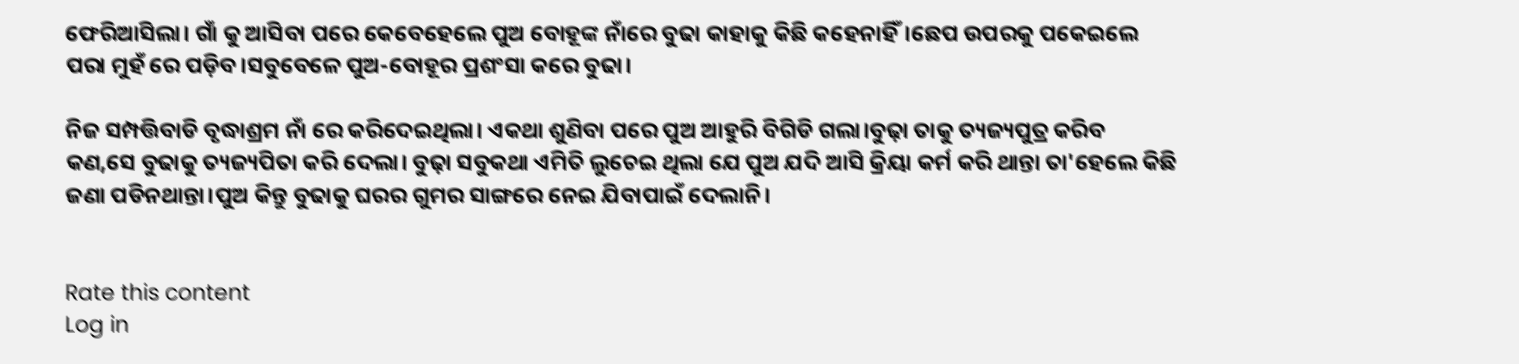ଫେରିଆସିଲା। ଗାଁ କୁ ଆସିବା ପରେ କେବେହେଲେ ପୁଅ ବୋହୂଙ୍କ ନାଁରେ ବୁଢା କାହାକୁ କିଛି କହେନାହିଁ।ଛେପ ଉପରକୁ ପକେଇଲେ ପରା ମୁହଁ ରେ ପଡ଼ିବ।ସବୁବେଳେ ପୁଅ-ବୋହୂର ପ୍ରଶଂସା କରେ ବୁଢା।

ନିଜ ସମ୍ପତ୍ତିବାଡି ବୃଦ୍ଧାଶ୍ରମ ନାଁ ରେ କରିଦେଇଥିଲା। ଏକଥା ଶୁଣିବା ପରେ ପୁଅ ଆହୁରି ବିଗିଡି ଗଲା।ବୁଢ଼ା ତାକୁ ତ୍ୟଜ୍ୟପୁତ୍ର କରିବ କଣ,ସେ ବୁଢାକୁ ତ୍ୟଜ୍ୟପିତା କରି ଦେଲା। ବୁଢ଼ା ସବୁକଥା ଏମିତି ଲୁଚେଇ ଥିଲା ଯେ ପୁଅ ଯଦି ଆସି କ୍ରିୟା କର୍ମ କରି ଥାନ୍ତା ତା'ହେଲେ କିଛି ଜଣା ପଡିନଥାନ୍ତା।ପୁଅ କିନ୍ତୁ ବୁଢାକୁ ଘରର ଗୁମର ସାଙ୍ଗରେ ନେଇ ଯିବାପାଇଁ ଦେଲାନି।


Rate this content
Log in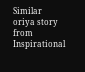Similar oriya story from Inspirational